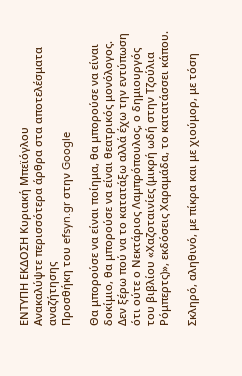ΕΝΤΥΠΗ ΕΚΔΟΣΗ Κυριακή Μπεϊόγλου
Ανακαλύψτε περισσότερα άρθρα στα αποτελέσματα αναζήτησης
Προσθήκη του efsyn.gr στην Google

Θα μπορούσε να είναι ποίημα, θα μπορούσε να είναι δοκίμιο, θα μπορούσε να είναι θεατρικός μονόλογος. Δεν ξέρω πού να το κατατάξω αλλά έχω την εντύπωση ότι ούτε ο Νεκτάριος Λαμπρόπουλος, ο δημιουργός του βιβλίου «Χαζοταινίες (μικρή ωδή στην Τζούλια Ρόμπερτς)», εκδόσεις Χαραμάδα, το κατατάσσει κάπου.

Σκληρό, αληθινό, με πίκρα και με χιούμορ, με τόση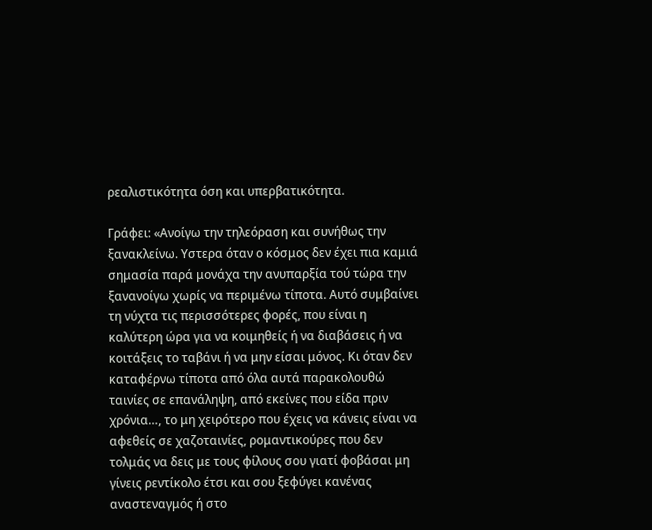ρεαλιστικότητα όση και υπερβατικότητα.

Γράφει: «Ανοίγω την τηλεόραση και συνήθως την ξανακλείνω. Υστερα όταν ο κόσμος δεν έχει πια καμιά σημασία παρά μονάχα την ανυπαρξία τού τώρα την ξανανοίγω χωρίς να περιμένω τίποτα. Αυτό συμβαίνει τη νύχτα τις περισσότερες φορές, που είναι η καλύτερη ώρα για να κοιμηθείς ή να διαβάσεις ή να κοιτάξεις το ταβάνι ή να μην είσαι μόνος. Κι όταν δεν καταφέρνω τίποτα από όλα αυτά παρακολουθώ ταινίες σε επανάληψη, από εκείνες που είδα πριν χρόνια…, το μη χειρότερο που έχεις να κάνεις είναι να αφεθείς σε χαζοταινίες, ρομαντικούρες που δεν τολμάς να δεις με τους φίλους σου γιατί φοβάσαι μη γίνεις ρεντίκολο έτσι και σου ξεφύγει κανένας αναστεναγμός ή στο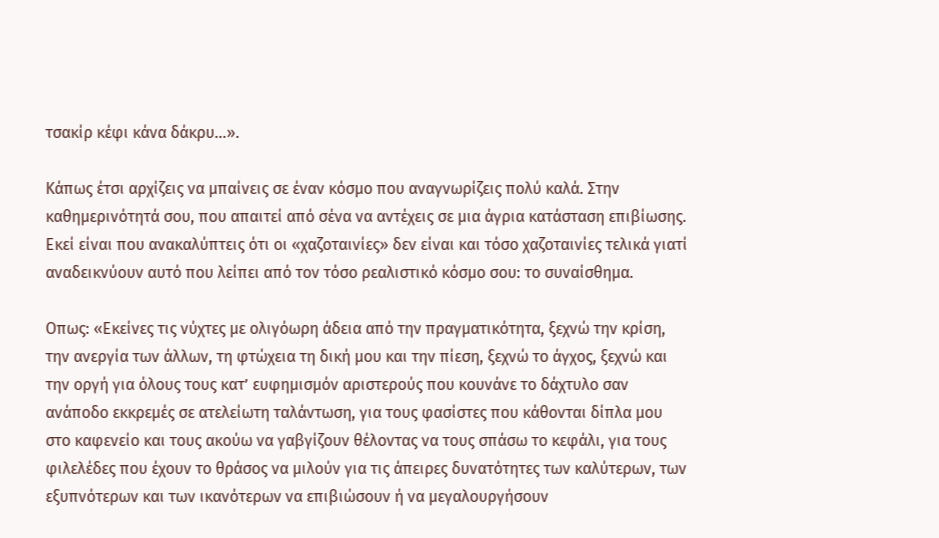τσακίρ κέφι κάνα δάκρυ…».

Κάπως έτσι αρχίζεις να μπαίνεις σε έναν κόσμο που αναγνωρίζεις πολύ καλά. Στην καθημερινότητά σου, που απαιτεί από σένα να αντέχεις σε μια άγρια κατάσταση επιβίωσης. Εκεί είναι που ανακαλύπτεις ότι οι «χαζοταινίες» δεν είναι και τόσο χαζοταινίες τελικά γιατί αναδεικνύουν αυτό που λείπει από τον τόσο ρεαλιστικό κόσμο σου: το συναίσθημα.

Οπως: «Εκείνες τις νύχτες με ολιγόωρη άδεια από την πραγματικότητα, ξεχνώ την κρίση, την ανεργία των άλλων, τη φτώχεια τη δική μου και την πίεση, ξεχνώ το άγχος, ξεχνώ και την οργή για όλους τους κατ’ ευφημισμόν αριστερούς που κουνάνε το δάχτυλο σαν ανάποδο εκκρεμές σε ατελείωτη ταλάντωση, για τους φασίστες που κάθονται δίπλα μου στο καφενείο και τους ακούω να γαβγίζουν θέλοντας να τους σπάσω το κεφάλι, για τους φιλελέδες που έχουν το θράσος να μιλούν για τις άπειρες δυνατότητες των καλύτερων, των εξυπνότερων και των ικανότερων να επιβιώσουν ή να μεγαλουργήσουν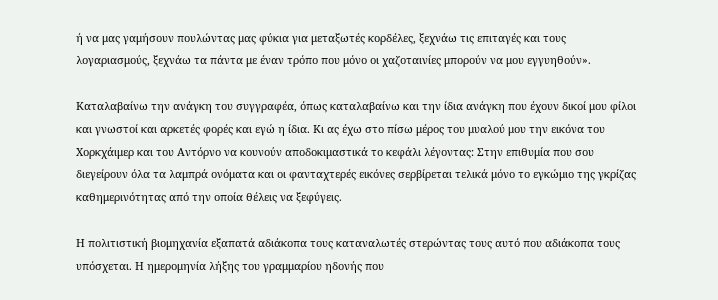ή να μας γαμήσουν πουλώντας μας φύκια για μεταξωτές κορδέλες, ξεχνάω τις επιταγές και τους λογαριασμούς, ξεχνάω τα πάντα με έναν τρόπο που μόνο οι χαζοταινίες μπορούν να μου εγγυηθούν».

Καταλαβαίνω την ανάγκη του συγγραφέα, όπως καταλαβαίνω και την ίδια ανάγκη που έχουν δικοί μου φίλοι και γνωστοί και αρκετές φορές και εγώ η ίδια. Κι ας έχω στο πίσω μέρος του μυαλού μου την εικόνα του Χορκχάιμερ και του Αντόρνο να κουνούν αποδοκιμαστικά το κεφάλι λέγοντας: Στην επιθυμία που σου διεγείρουν όλα τα λαμπρά ονόματα και οι φανταχτερές εικόνες σερβίρεται τελικά μόνο το εγκώμιο της γκρίζας καθημερινότητας από την οποία θέλεις να ξεφύγεις.

Η πολιτιστική βιομηχανία εξαπατά αδιάκοπα τους καταναλωτές στερώντας τους αυτό που αδιάκοπα τους υπόσχεται. Η ημερομηνία λήξης του γραμμαρίου ηδονής που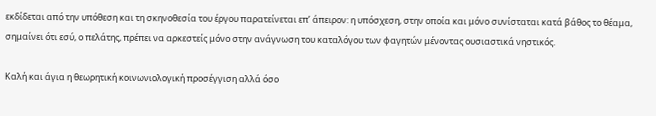εκδίδεται από την υπόθεση και τη σκηνοθεσία του έργου παρατείνεται επ’ άπειρον: η υπόσχεση, στην οποία και μόνο συνίσταται κατά βάθος το θέαμα, σημαίνει ότι εσύ, ο πελάτης, πρέπει να αρκεστείς μόνο στην ανάγνωση του καταλόγου των φαγητών μένοντας ουσιαστικά νηστικός.

Καλή και άγια η θεωρητική κοινωνιολογική προσέγγιση αλλά όσο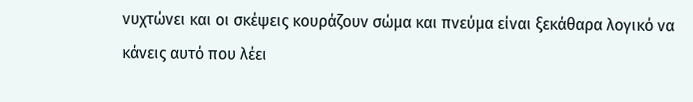νυχτώνει και οι σκέψεις κουράζουν σώμα και πνεύμα είναι ξεκάθαρα λογικό να κάνεις αυτό που λέει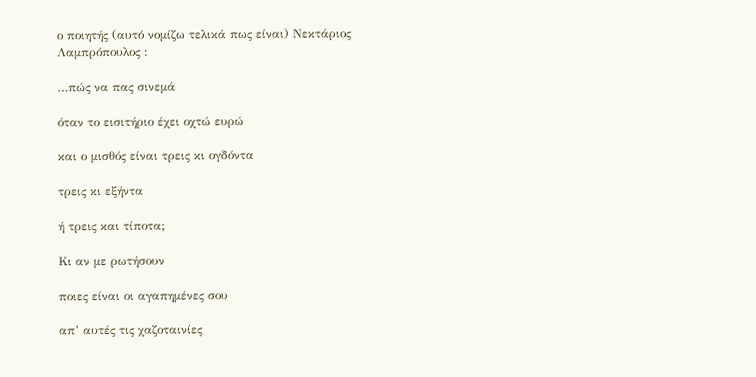ο ποιητής (αυτό νομίζω τελικά πως είναι) Νεκτάριος Λαμπρόπουλος :

…πώς να πας σινεμά

όταν το εισιτήριο έχει οχτώ ευρώ

και ο μισθός είναι τρεις κι ογδόντα

τρεις κι εξήντα

ή τρεις και τίποτα;

Κι αν με ρωτήσουν

ποιες είναι οι αγαπημένες σου

απ’ αυτές τις χαζοταινίες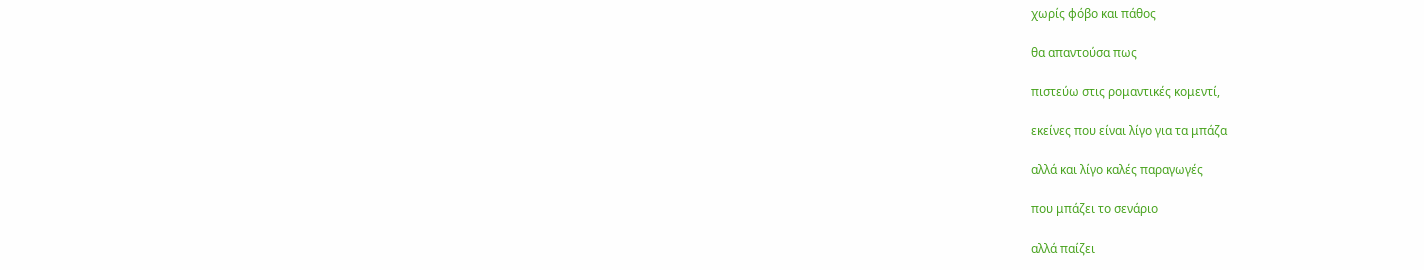χωρίς φόβο και πάθος

θα απαντούσα πως

πιστεύω στις ρομαντικές κομεντί,

εκείνες που είναι λίγο για τα μπάζα

αλλά και λίγο καλές παραγωγές

που μπάζει το σενάριο

αλλά παίζει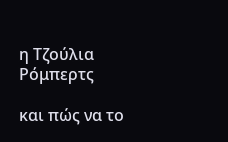η Τζούλια Ρόμπερτς

και πώς να το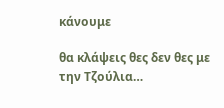κάνουμε

θα κλάψεις θες δεν θες με την Τζούλια…